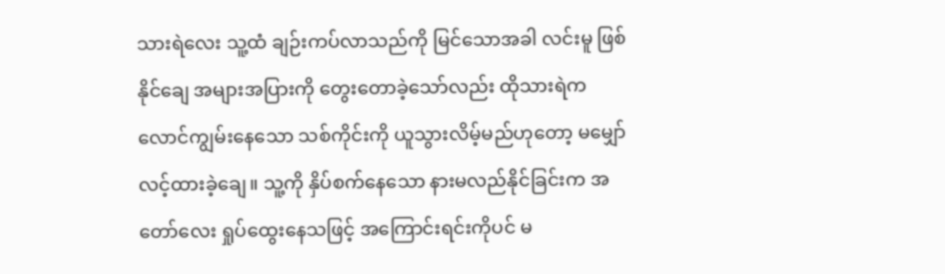သားရဲလေး သူ့ထံ ချဉ်းကပ်လာသည်ကို မြင်သောအခါ လင်းမူ ဖြစ်နိုင်ချေ အများအပြားကို တွေးတောခဲ့သော်လည်း ထိုသားရဲက လောင်ကျွမ်းနေသော သစ်ကိုင်းကို ယူသွားလိမ့်မည်ဟုတော့ မမျှော်လင့်ထားခဲ့ချေ။ သူ့ကို နှိပ်စက်နေသော နားမလည်နိုင်ခြင်းက အတော်လေး ရှုပ်ထွေးနေသဖြင့် အကြောင်းရင်းကိုပင် မ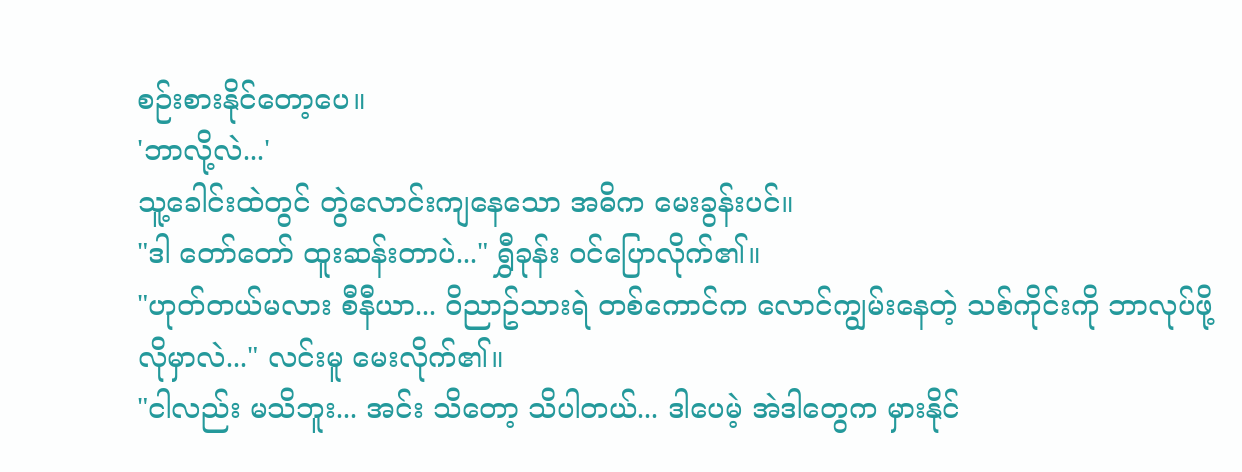စဉ်းစားနိုင်တော့ပေ။
'ဘာလို့လဲ...'
သူ့ခေါင်းထဲတွင် တွဲလောင်းကျနေသော အဓိက မေးခွန်းပင်။
"ဒါ တော်တော် ထူးဆန်းတာပဲ..." ရွှီခုန်း ဝင်ပြောလိုက်၏။
"ဟုတ်တယ်မလား စီနီယာ... ဝိညာဥ်သားရဲ တစ်ကောင်က လောင်ကျွမ်းနေတဲ့ သစ်ကိုင်းကို ဘာလုပ်ဖို့ လိုမှာလဲ..." လင်းမူ မေးလိုက်၏။
"ငါလည်း မသိဘူး... အင်း သိတော့ သိပါတယ်... ဒါပေမဲ့ အဲဒါတွေက မှားနိုင်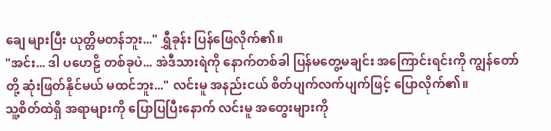ချေ များပြီး ယုတ္တိမတန်ဘူး..." ရွှီခုန်း ပြန်ဖြေလိုက်၏။
"အင်း... ဒါ ပဟေဠိ တစ်ခုပဲ... အဲဒီသားရဲကို နောက်တစ်ခါ ပြန်မတွေ့မချင်း အကြောင်းရင်းကို ကျွန်တော်တို့ ဆုံးဖြတ်နိုင်မယ် မထင်ဘူး..." လင်းမူ အနည်းငယ် စိတ်ပျက်လက်ပျက်ဖြင့် ပြောလိုက်၏။
သူ့စိတ်ထဲရှိ အရာများကို ပြောပြပြီးနောက် လင်းမူ အတွေးများကို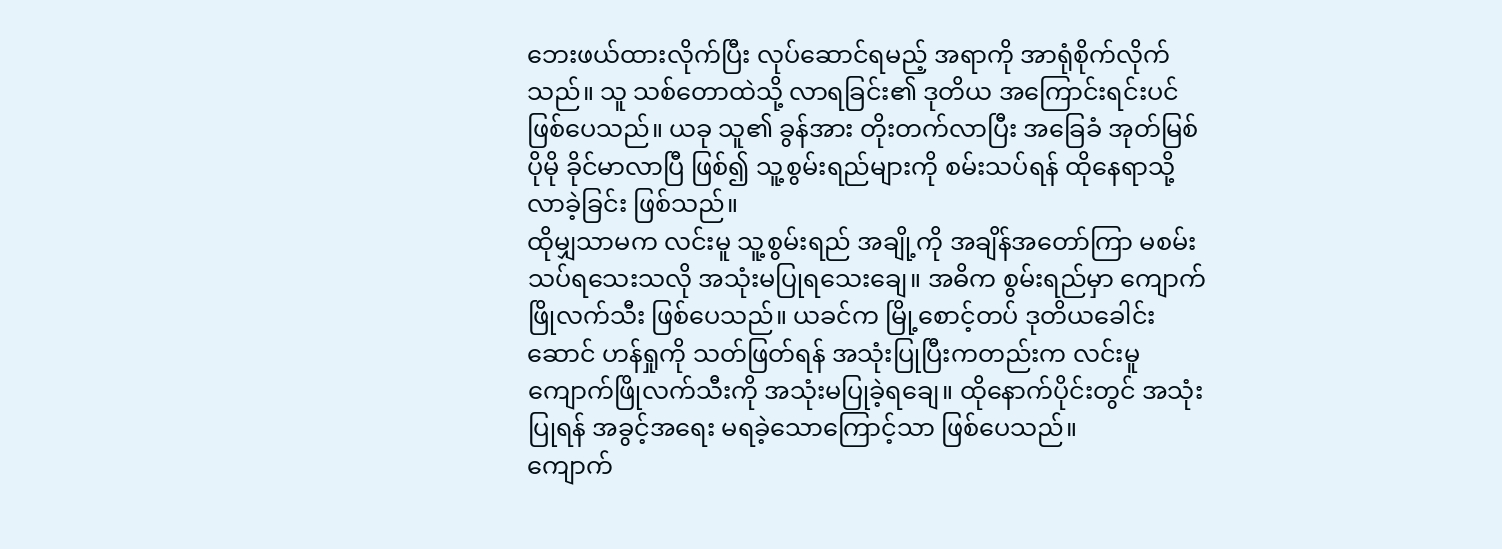ဘေးဖယ်ထားလိုက်ပြီး လုပ်ဆောင်ရမည့် အရာကို အာရုံစိုက်လိုက်သည်။ သူ သစ်တောထဲသို့ လာရခြင်း၏ ဒုတိယ အကြောင်းရင်းပင် ဖြစ်ပေသည်။ ယခု သူ၏ ခွန်အား တိုးတက်လာပြီး အခြေခံ အုတ်မြစ် ပိုမို ခိုင်မာလာပြီ ဖြစ်၍ သူ့စွမ်းရည်များကို စမ်းသပ်ရန် ထိုနေရာသို့ လာခဲ့ခြင်း ဖြစ်သည်။
ထိုမျှသာမက လင်းမူ သူ့စွမ်းရည် အချို့ကို အချိန်အတော်ကြာ မစမ်းသပ်ရသေးသလို အသုံးမပြုရသေးချေ။ အဓိက စွမ်းရည်မှာ ကျောက်ဖြိုလက်သီး ဖြစ်ပေသည်။ ယခင်က မြို့စောင့်တပ် ဒုတိယခေါင်းဆောင် ဟန်ရှုကို သတ်ဖြတ်ရန် အသုံးပြုပြီးကတည်းက လင်းမူ ကျောက်ဖြိုလက်သီးကို အသုံးမပြုခဲ့ရချေ။ ထိုနောက်ပိုင်းတွင် အသုံးပြုရန် အခွင့်အရေး မရခဲ့သောကြောင့်သာ ဖြစ်ပေသည်။
ကျောက်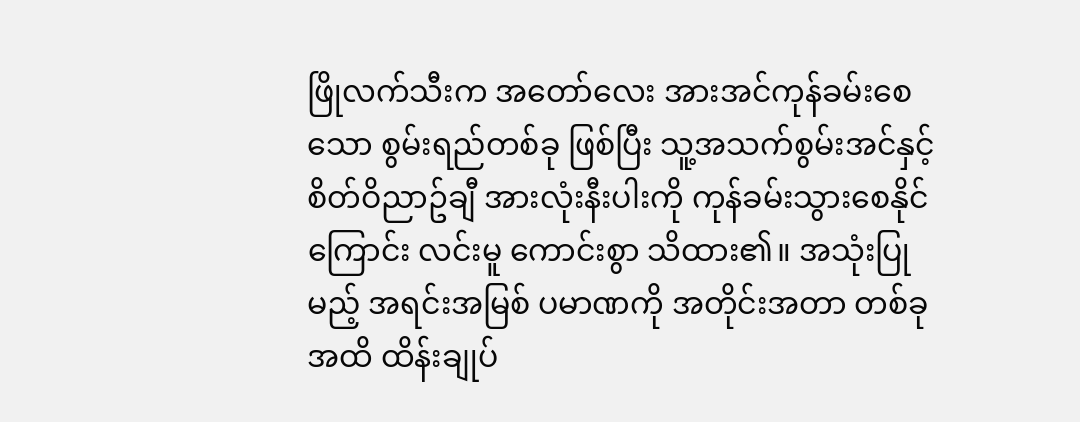ဖြိုလက်သီးက အတော်လေး အားအင်ကုန်ခမ်းစေသော စွမ်းရည်တစ်ခု ဖြစ်ပြီး သူ့အသက်စွမ်းအင်နှင့် စိတ်ဝိညာဥ်ချီ အားလုံးနီးပါးကို ကုန်ခမ်းသွားစေနိုင်ကြောင်း လင်းမူ ကောင်းစွာ သိထား၏။ အသုံးပြုမည့် အရင်းအမြစ် ပမာဏကို အတိုင်းအတာ တစ်ခုအထိ ထိန်းချုပ်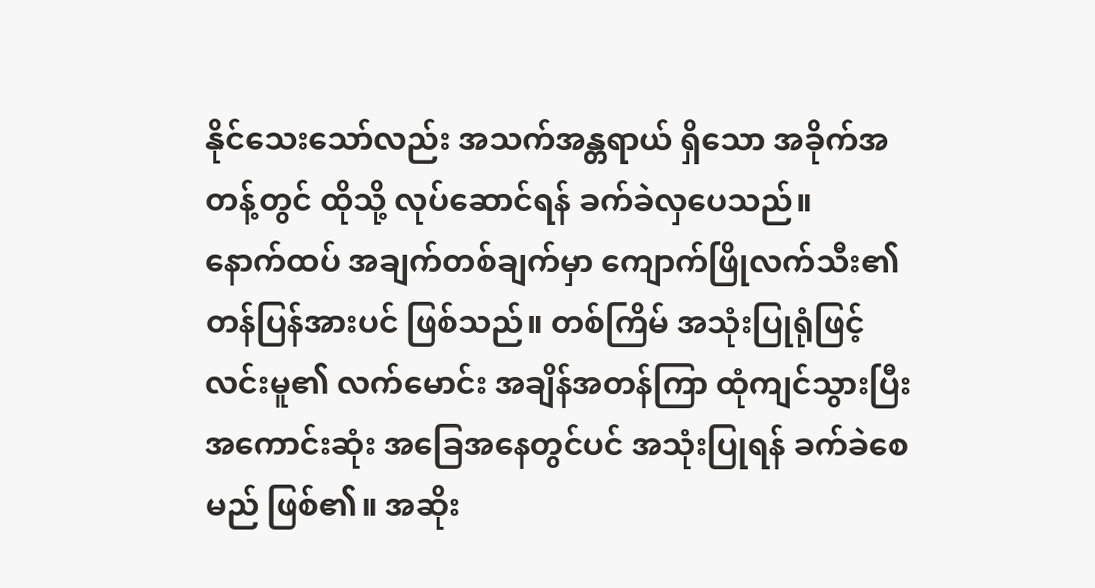နိုင်သေးသော်လည်း အသက်အန္တရာယ် ရှိသော အခိုက်အတန့်တွင် ထိုသို့ လုပ်ဆောင်ရန် ခက်ခဲလှပေသည်။
နောက်ထပ် အချက်တစ်ချက်မှာ ကျောက်ဖြိုလက်သီး၏ တန်ပြန်အားပင် ဖြစ်သည်။ တစ်ကြိမ် အသုံးပြုရုံဖြင့် လင်းမူ၏ လက်မောင်း အချိန်အတန်ကြာ ထုံကျင်သွားပြီး အကောင်းဆုံး အခြေအနေတွင်ပင် အသုံးပြုရန် ခက်ခဲစေမည် ဖြစ်၏။ အဆိုး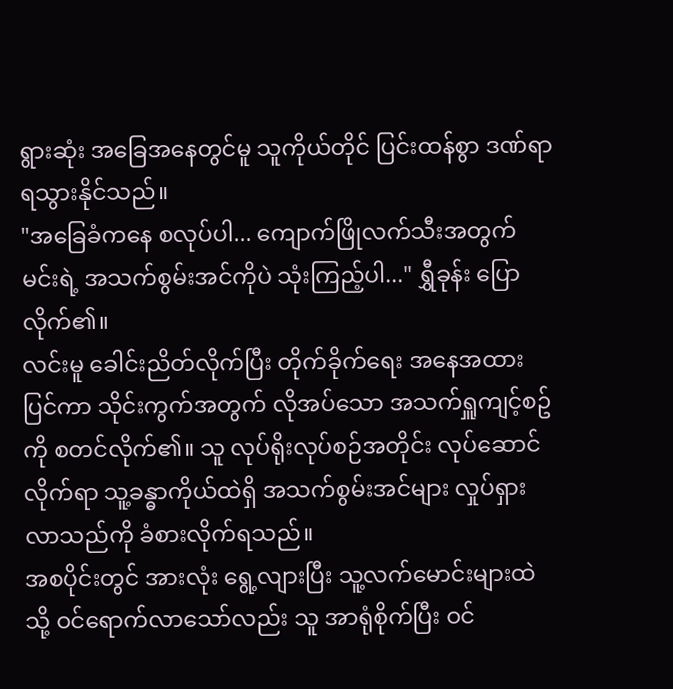ရွားဆုံး အခြေအနေတွင်မူ သူကိုယ်တိုင် ပြင်းထန်စွာ ဒဏ်ရာရသွားနိုင်သည်။
"အခြေခံကနေ စလုပ်ပါ... ကျောက်ဖြိုလက်သီးအတွက် မင်းရဲ့ အသက်စွမ်းအင်ကိုပဲ သုံးကြည့်ပါ..." ရွှီခုန်း ပြောလိုက်၏။
လင်းမူ ခေါင်းညိတ်လိုက်ပြီး တိုက်ခိုက်ရေး အနေအထား ပြင်ကာ သိုင်းကွက်အတွက် လိုအပ်သော အသက်ရှူကျင့်စဥ်ကို စတင်လိုက်၏။ သူ လုပ်ရိုးလုပ်စဉ်အတိုင်း လုပ်ဆောင်လိုက်ရာ သူ့ခန္ဓာကိုယ်ထဲရှိ အသက်စွမ်းအင်များ လှုပ်ရှားလာသည်ကို ခံစားလိုက်ရသည်။
အစပိုင်းတွင် အားလုံး ရွေ့လျားပြီး သူ့လက်မောင်းများထဲသို့ ဝင်ရောက်လာသော်လည်း သူ အာရုံစိုက်ပြီး ဝင်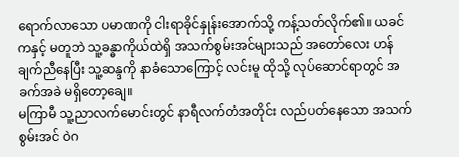ရောက်လာသော ပမာဏကို ငါးရာခိုင်နှုန်းအောက်သို့ ကန့်သတ်လိုက်၏။ ယခင်ကနှင့် မတူဘဲ သူ့ခန္ဓာကိုယ်ထဲရှိ အသက်စွမ်းအင်များသည် အတော်လေး ဟန်ချက်ညီနေပြီး သူ့ဆန္ဒကို နာခံသောကြောင့် လင်းမူ ထိုသို့ လုပ်ဆောင်ရာတွင် အခက်အခဲ မရှိတော့ချေ။
မကြာမီ သူ့ညာလက်မောင်းတွင် နာရီလက်တံအတိုင်း လည်ပတ်နေသော အသက်စွမ်းအင် ဝဲဂ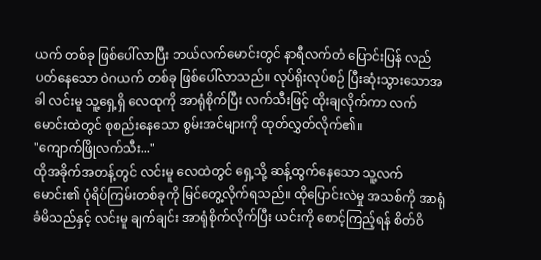ယက် တစ်ခု ဖြစ်ပေါ်လာပြီး ဘယ်လက်မောင်းတွင် နာရီလက်တံ ပြောင်းပြန် လည်ပတ်နေသော ဝဲဂယက် တစ်ခု ဖြစ်ပေါ်လာသည်။ လုပ်ရိုးလုပ်စဉ် ပြီးဆုံးသွားသောအခါ လင်းမူ သူ့ရှေ့ရှိ လေထုကို အာရုံစိုက်ပြီး လက်သီးဖြင့် ထိုးချလိုက်ကာ လက်မောင်းထဲတွင် စုစည်းနေသော စွမ်းအင်များကို ထုတ်လွှတ်လိုက်၏။
"ကျောက်ဖြိုလက်သီး..."
ထိုအခိုက်အတန့်တွင် လင်းမူ လေထဲတွင် ရှေ့သို့ ဆန့်ထွက်နေသော သူ့လက်မောင်း၏ ပုံရိပ်ကြမ်းတစ်ခုကို မြင်တွေ့လိုက်ရသည်။ ထိုပြောင်းလဲမှု အသစ်ကို အာရုံခံမိသည်နှင့် လင်းမူ ချက်ချင်း အာရုံစိုက်လိုက်ပြီး ယင်းကို စောင့်ကြည့်ရန် စိတ်ဝိ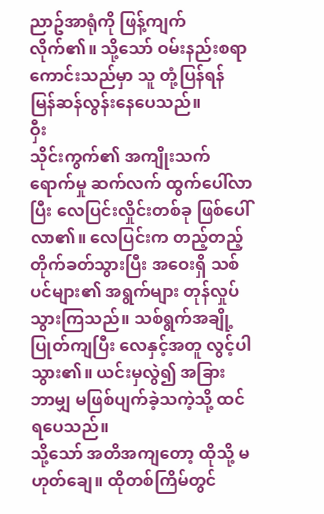ညာဥ်အာရုံကို ဖြန့်ကျက်လိုက်၏။ သို့သော် ဝမ်းနည်းစရာ ကောင်းသည်မှာ သူ တုံ့ပြန်ရန် မြန်ဆန်လွန်းနေပေသည်။
ဝှီး
သိုင်းကွက်၏ အကျိုးသက်ရောက်မှု ဆက်လက် ထွက်ပေါ်လာပြီး လေပြင်းလှိုင်းတစ်ခု ဖြစ်ပေါ်လာ၏။ လေပြင်းက တည့်တည့် တိုက်ခတ်သွားပြီး အဝေးရှိ သစ်ပင်များ၏ အရွက်များ တုန်လှုပ်သွားကြသည်။ သစ်ရွက်အချို့ ပြုတ်ကျပြီး လေနှင့်အတူ လွင့်ပါသွား၏။ ယင်းမှလွဲ၍ အခြား ဘာမျှ မဖြစ်ပျက်ခဲ့သကဲ့သို့ ထင်ရပေသည်။
သို့သော် အတိအကျတော့ ထိုသို့ မဟုတ်ချေ။ ထိုတစ်ကြိမ်တွင်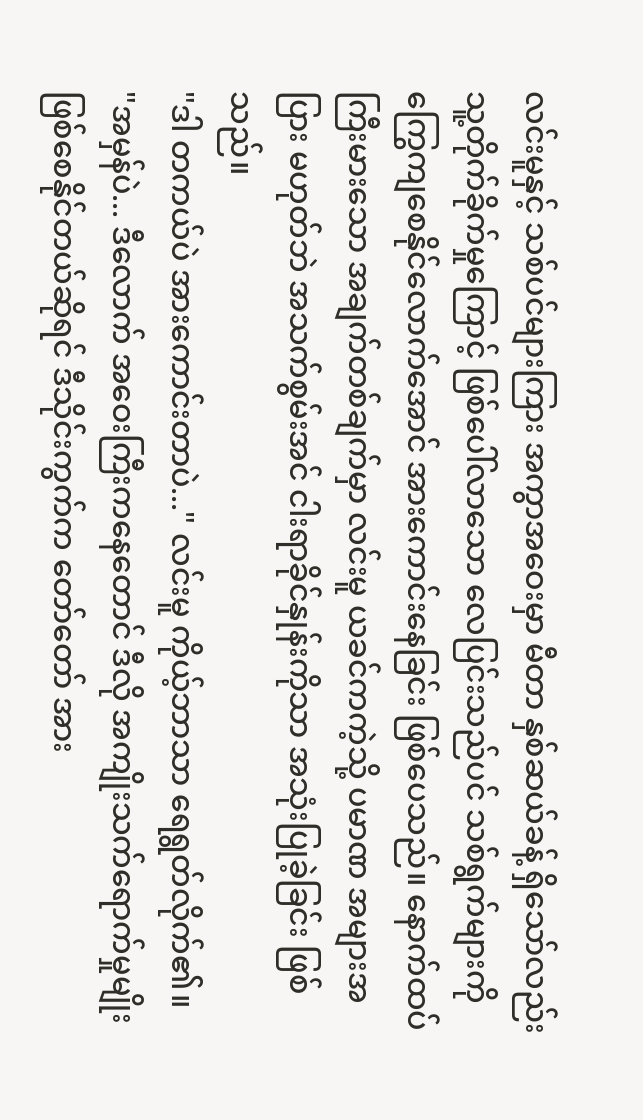လင်းမူနှင့် သစ်ပင်များကြား အကွာအဝေးမှာ မီတာ နှစ်ဆယ်ခန့် ရှိသော်လည်း သူ့တိုက်ခိုက်မှုကြောင့် ဖြစ်ပေါ်လာသော လေပြင်းသည်ပင် သစ်ရွက်များကို ကြွေကျစေနိုင်လောက်အောင် အားကောင်းနေခြင်း ဖြစ်ပေသည်။ နောက်ထပ် ကြီးမားသော အချက်တစ်ချက်မှာ လင်းမူ ယခင်ကကဲ့သို့ ပမာဏ အများအပြား မဟုတ်ဘဲ အသက်စွမ်းအင် ငါးရာခိုင်နှုန်းကိုသာ အသုံးပြုခဲ့ခြင်း ဖြစ်သည်။
"ဒါ တကယ်ပဲ အားကောင်းတာပဲ..." လင်းမူ ကိုယ့်ဘာသာ ရေရွတ်လိုက်၏။
"အမှန်ပဲ... ဒီလောက် အဝေးကြီးကနေတောင် ဒီလို အကျိုးသက်ရောက်မှုမျိုး ဖြစ်စေနိုင်တယ်ဆိုရင် ဒီသိုင်းကွက်က တော်တော် အား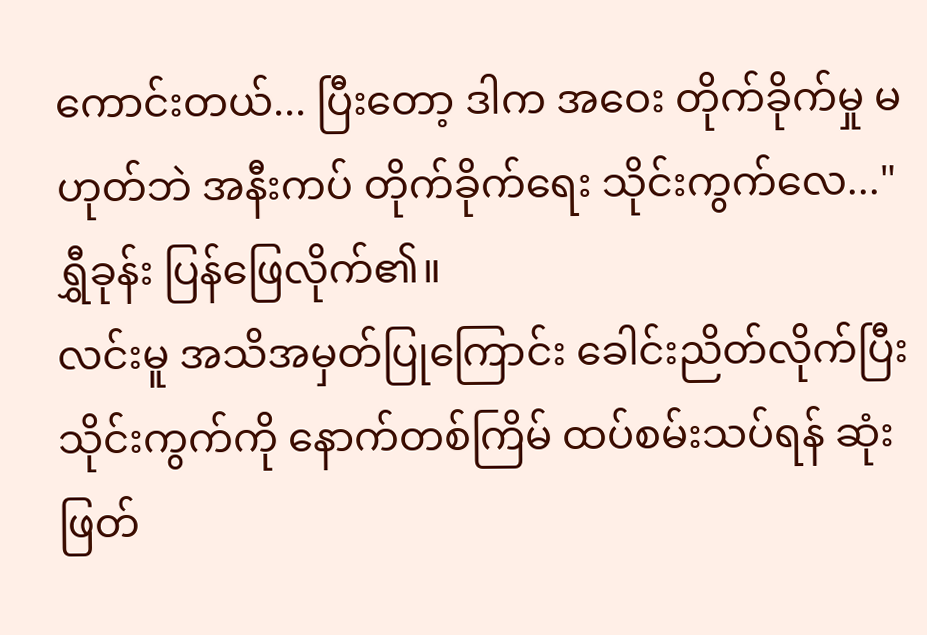ကောင်းတယ်... ပြီးတော့ ဒါက အဝေး တိုက်ခိုက်မှု မဟုတ်ဘဲ အနီးကပ် တိုက်ခိုက်ရေး သိုင်းကွက်လေ..." ရွှီခုန်း ပြန်ဖြေလိုက်၏။
လင်းမူ အသိအမှတ်ပြုကြောင်း ခေါင်းညိတ်လိုက်ပြီး သိုင်းကွက်ကို နောက်တစ်ကြိမ် ထပ်စမ်းသပ်ရန် ဆုံးဖြတ်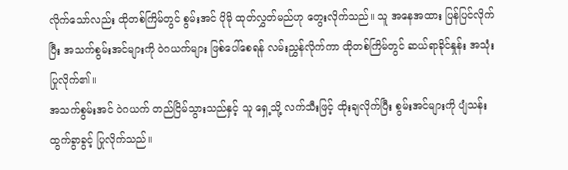လိုက်သော်လည်း ထိုတစ်ကြိမ်တွင် စွမ်းအင် ပိုမို ထုတ်လွှတ်မည်ဟု တွေးလိုက်သည်။ သူ အနေအထား ပြန်ပြင်လိုက်ပြီး အသက်စွမ်းအင်များကို ဝဲဂယက်များ ဖြစ်ပေါ်စေရန် လမ်းညွှန်လိုက်ကာ ထိုတစ်ကြိမ်တွင် ဆယ်ရာခိုင်နှုန်း အသုံးပြုလိုက်၏။
အသက်စွမ်းအင် ဝဲဂယက် တည်ငြိမ်သွားသည်နှင့် သူ ရှေ့သို့ လက်သီးဖြင့် ထိုးချလိုက်ပြီး စွမ်းအင်များကို ပျံသန်းထွက်ခွာခွင့် ပြုလိုက်သည်။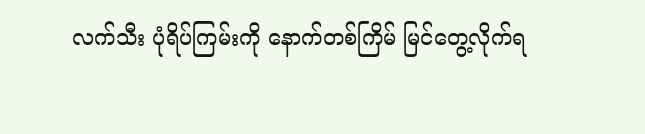လက်သီး ပုံရိပ်ကြမ်းကို နောက်တစ်ကြိမ် မြင်တွေ့လိုက်ရ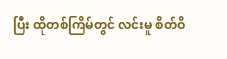ပြီး ထိုတစ်ကြိမ်တွင် လင်းမူ စိတ်ဝိ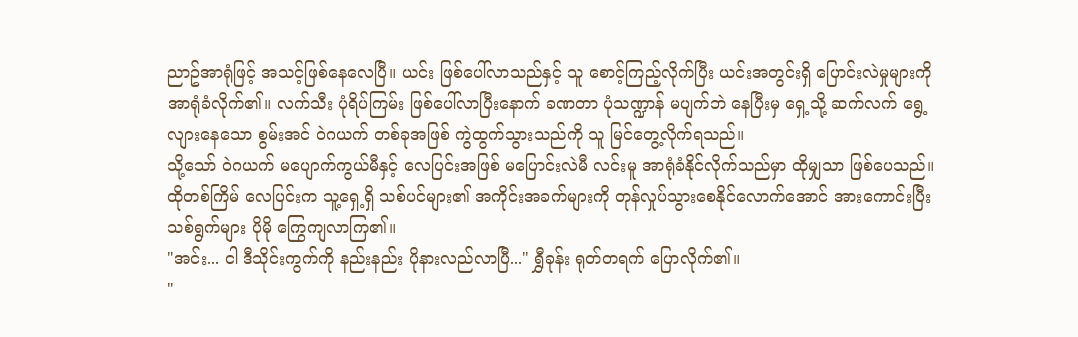ညာဥ်အာရုံဖြင့် အသင့်ဖြစ်နေလေပြီ။ ယင်း ဖြစ်ပေါ်လာသည်နှင့် သူ စောင့်ကြည့်လိုက်ပြီး ယင်းအတွင်းရှိ ပြောင်းလဲမှုများကို အာရုံခံလိုက်၏။ လက်သီး ပုံရိပ်ကြမ်း ဖြစ်ပေါ်လာပြီးနောက် ခဏတာ ပုံသဏ္ဍာန် မပျက်ဘဲ နေပြီးမှ ရှေ့သို့ ဆက်လက် ရွေ့လျားနေသော စွမ်းအင် ဝဲဂယက် တစ်ခုအဖြစ် ကွဲထွက်သွားသည်ကို သူ မြင်တွေ့လိုက်ရသည်။
သို့သော် ဝဲဂယက် မပျောက်ကွယ်မီနှင့် လေပြင်းအဖြစ် မပြောင်းလဲမီ လင်းမူ အာရုံခံနိုင်လိုက်သည်မှာ ထိုမျှသာ ဖြစ်ပေသည်။ ထိုတစ်ကြိမ် လေပြင်းက သူ့ရှေ့ရှိ သစ်ပင်များ၏ အကိုင်းအခက်များကို တုန်လှုပ်သွားစေနိုင်လောက်အောင် အားကောင်းပြီး သစ်ရွက်များ ပိုမို ကြွေကျလာကြ၏။
"အင်း... ငါ ဒီသိုင်းကွက်ကို နည်းနည်း ပိုနားလည်လာပြီ..." ရွှီခုန်း ရုတ်တရက် ပြောလိုက်၏။
"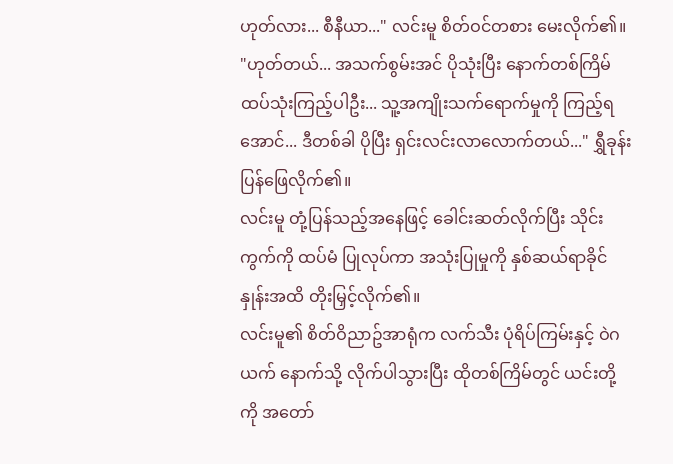ဟုတ်လား... စီနီယာ..." လင်းမူ စိတ်ဝင်တစား မေးလိုက်၏။
"ဟုတ်တယ်... အသက်စွမ်းအင် ပိုသုံးပြီး နောက်တစ်ကြိမ် ထပ်သုံးကြည့်ပါဦး... သူ့အကျိုးသက်ရောက်မှုကို ကြည့်ရအောင်... ဒီတစ်ခါ ပိုပြီး ရှင်းလင်းလာလောက်တယ်..." ရွှီခုန်း ပြန်ဖြေလိုက်၏။
လင်းမူ တုံ့ပြန်သည့်အနေဖြင့် ခေါင်းဆတ်လိုက်ပြီး သိုင်းကွက်ကို ထပ်မံ ပြုလုပ်ကာ အသုံးပြုမှုကို နှစ်ဆယ်ရာခိုင်နှုန်းအထိ တိုးမြှင့်လိုက်၏။
လင်းမူ၏ စိတ်ဝိညာဥ်အာရုံက လက်သီး ပုံရိပ်ကြမ်းနှင့် ဝဲဂယက် နောက်သို့ လိုက်ပါသွားပြီး ထိုတစ်ကြိမ်တွင် ယင်းတို့ကို အတော်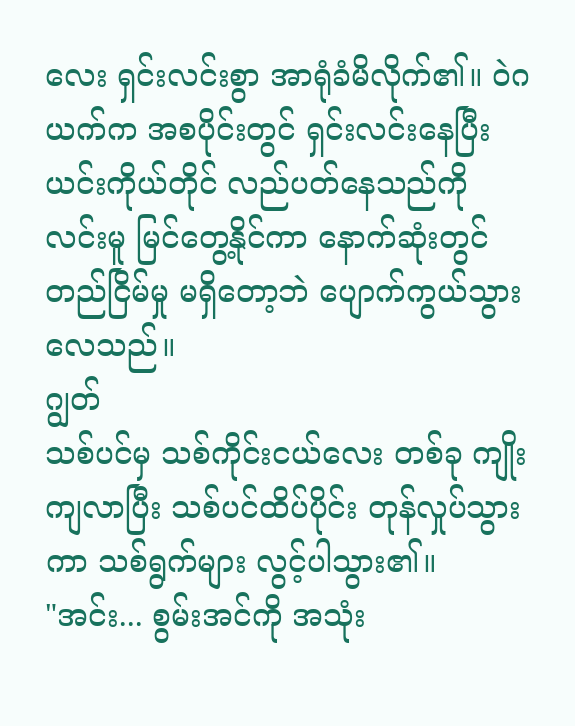လေး ရှင်းလင်းစွာ အာရုံခံမိလိုက်၏။ ဝဲဂယက်က အစပိုင်းတွင် ရှင်းလင်းနေပြီး ယင်းကိုယ်တိုင် လည်ပတ်နေသည်ကို လင်းမူ မြင်တွေ့နိုင်ကာ နောက်ဆုံးတွင် တည်ငြိမ်မှု မရှိတော့ဘဲ ပျောက်ကွယ်သွားလေသည်။
ဂျွတ်
သစ်ပင်မှ သစ်ကိုင်းငယ်လေး တစ်ခု ကျိုးကျလာပြီး သစ်ပင်ထိပ်ပိုင်း တုန်လှုပ်သွားကာ သစ်ရွက်များ လွင့်ပါသွား၏။
"အင်း... စွမ်းအင်ကို အသုံး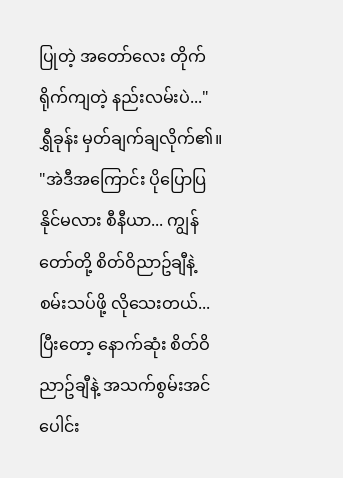ပြုတဲ့ အတော်လေး တိုက်ရိုက်ကျတဲ့ နည်းလမ်းပဲ..." ရွှီခုန်း မှတ်ချက်ချလိုက်၏။
"အဲဒီအကြောင်း ပိုပြောပြနိုင်မလား စီနီယာ... ကျွန်တော်တို့ စိတ်ဝိညာဥ်ချီနဲ့ စမ်းသပ်ဖို့ လိုသေးတယ်... ပြီးတော့ နောက်ဆုံး စိတ်ဝိညာဥ်ချီနဲ့ အသက်စွမ်းအင် ပေါင်း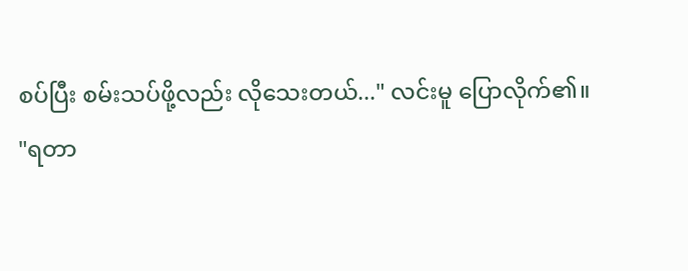စပ်ပြီး စမ်းသပ်ဖို့လည်း လိုသေးတယ်..." လင်းမူ ပြောလိုက်၏။
"ရတာ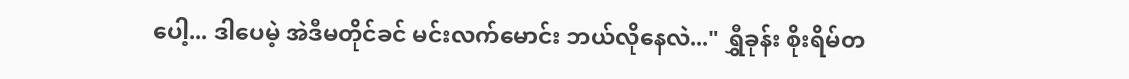ပေါ့... ဒါပေမဲ့ အဲဒီမတိုင်ခင် မင်းလက်မောင်း ဘယ်လိုနေလဲ..." ရွှီခုန်း စိုးရိမ်တ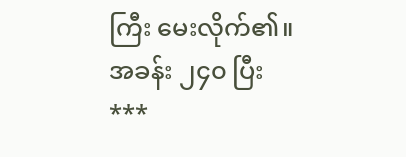ကြီး မေးလိုက်၏။
အခန်း ၂၄၀ ပြီး
***